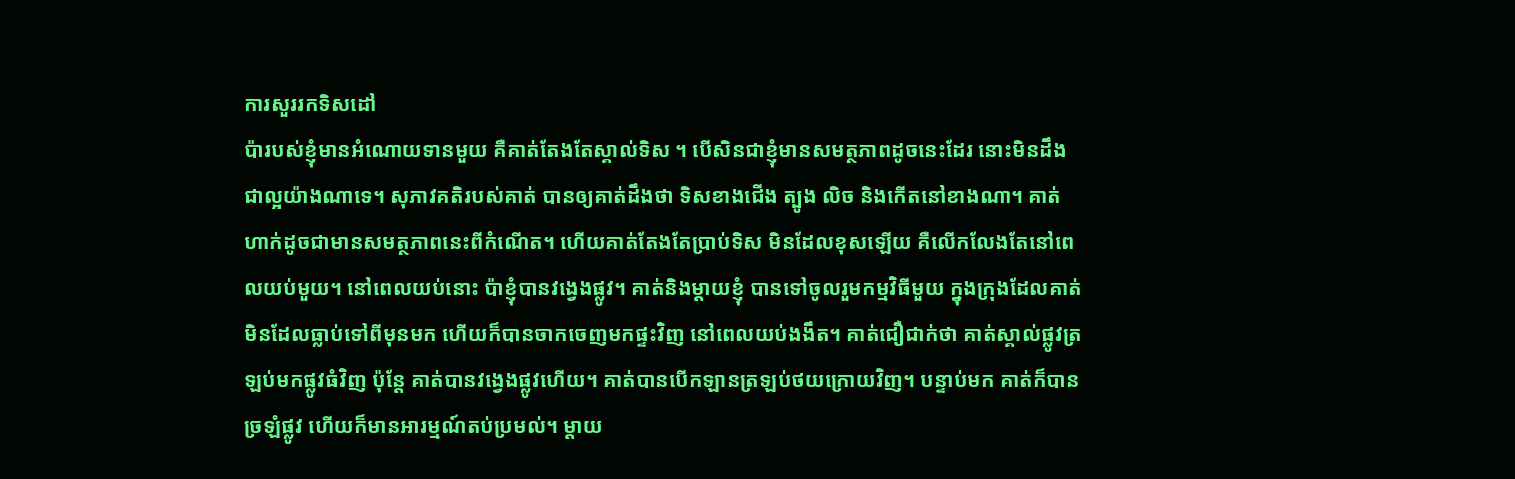ការសួររកទិសដៅ
ប៉ារបស់ខ្ញុំមានអំណោយទានមួយ គឺគាត់តែងតែស្គាល់ទិស ។ បើសិនជាខ្ញុំមានសមត្ថភាពដូចនេះដែរ នោះមិនដឹងជាល្អយ៉ាងណាទេ។ សុភាវគតិរបស់គាត់ បានឲ្យគាត់ដឹងថា ទិសខាងជើង ត្បូង លិច និងកើតនៅខាងណា។ គាត់ហាក់ដូចជាមានសមត្ថភាពនេះពីកំណើត។ ហើយគាត់តែងតែប្រាប់ទិស មិនដែលខុសឡើយ គឺលើកលែងតែនៅពេលយប់មួយ។ នៅពេលយប់នោះ ប៉ាខ្ញុំបានវង្វេងផ្លូវ។ គាត់និងម្តាយខ្ញុំ បានទៅចូលរួមកម្មវិធីមួយ ក្នុងក្រុងដែលគាត់មិនដែលធ្លាប់ទៅពីមុនមក ហើយក៏បានចាកចេញមកផ្ទះវិញ នៅពេលយប់ងងឹត។ គាត់ជឿជាក់ថា គាត់ស្គាល់ផ្លូវត្រឡប់មកផ្លូវធំវិញ ប៉ុន្តែ គាត់បានវង្វេងផ្លូវហើយ។ គាត់បានបើកឡានត្រឡប់ថយក្រោយវិញ។ បន្ទាប់មក គាត់ក៏បានច្រឡំផ្លូវ ហើយក៏មានអារម្មណ៍តប់ប្រមល់។ ម្តាយ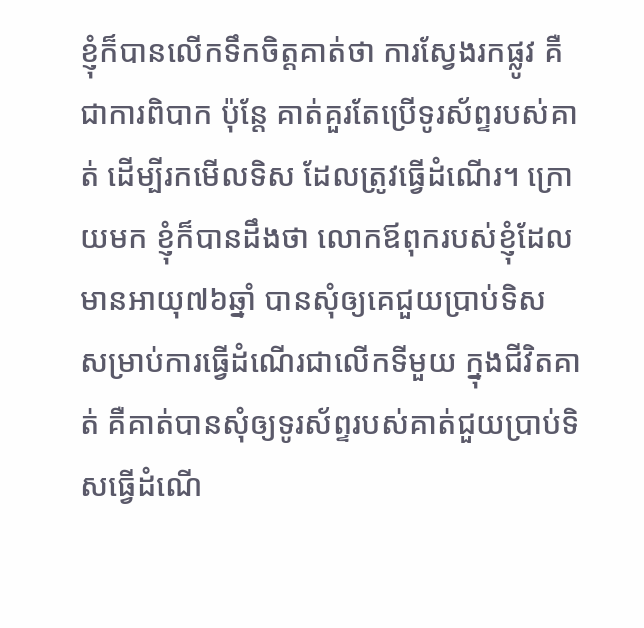ខ្ញុំក៏បានលើកទឹកចិត្តគាត់ថា ការស្វែងរកផ្លូវ គឺជាការពិបាក ប៉ុន្តែ គាត់គួរតែប្រើទូរស័ព្ទរបស់គាត់ ដើម្បីរកមើលទិស ដែលត្រូវធ្វើដំណើរ។ ក្រោយមក ខ្ញុំក៏បានដឹងថា លោកឪពុករបស់ខ្ញុំដែលមានអាយុ៧៦ឆ្នាំ បានសុំឲ្យគេជួយប្រាប់ទិស សម្រាប់ការធ្វើដំណើរជាលើកទីមួយ ក្នុងជីវិតគាត់ គឺគាត់បានសុំឲ្យទូរស័ព្ទរបស់គាត់ជួយប្រាប់ទិសធ្វើដំណើ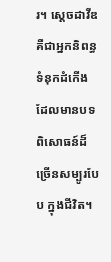រ។ ស្តេចដាវីឌ គឺជាអ្នកនិពន្ធទំនុកដំកើង ដែលមានបទពិសោធន៍ដ៏ច្រើនសម្បូរបែប ក្នុងជីវិត។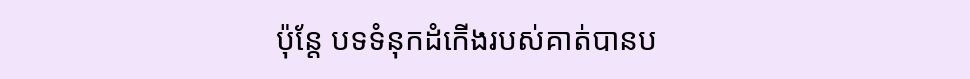ប៉ុន្តែ បទទំនុកដំកើងរបស់គាត់បានប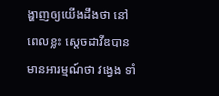ង្ហាញឲ្យយើងដឹងថា នៅពេលខ្លះ ស្តេចដាវីឌបានមានអារម្មណ៍ថា វង្វេង ទាំ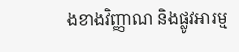ងខាងវិញ្ញាណ និងផ្លូវអារម្ម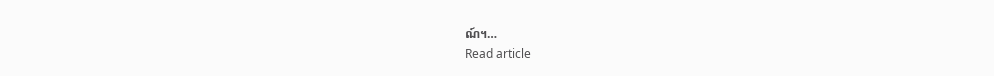ណ៍។…
Read article